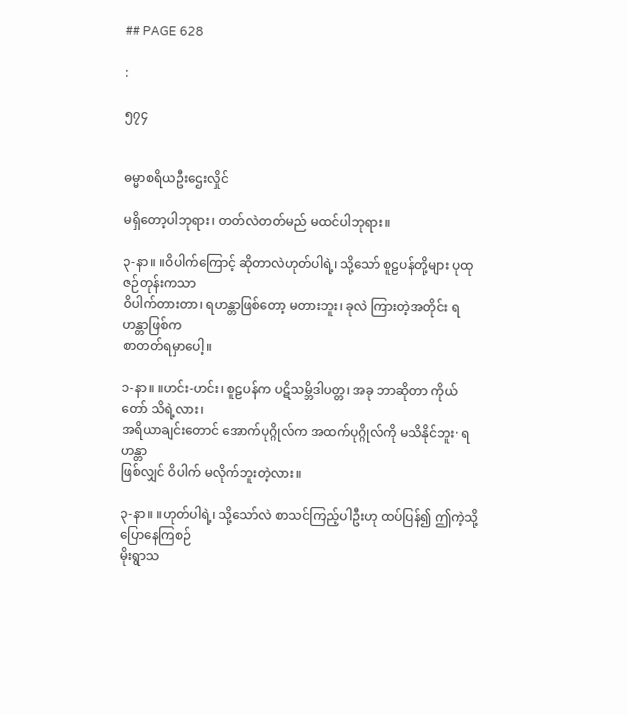## PAGE 628

:

၅၇၄


ဓမ္မာစရိယဦးဌေးလှိုင်

မရှိတော့ပါဘုရား၊ တတ်လဲတတ်မည် မထင်ပါဘုရား။

၃-နာ။ ။ဝိပါက်ကြောင့် ဆိုတာလဲဟုတ်ပါရဲ့၊ သို့သော် စူဠပန်တို့များ ပုထုဇဉ်တုန်းကသာ
ဝိပါက်တားတာ၊ ရဟန္တာဖြစ်တော့ မတားဘူး၊ ခုလဲ ကြားတဲ့အတိုင်း ရဟန္တာဖြစ်က
စာတတ်ရမှာပေါ့။

၁-နာ။ ။ဟင်း-ဟင်း၊ စူဠပန်က ပဋိသမ္ဘိဒါပတ္တ၊ အခု ဘာဆိုတာ ကိုယ်တော် သိရဲ့လား၊
အရိယာချင်းတောင် အောက်ပုဂ္ဂိုလ်က အထက်ပုဂ္ဂိုလ်ကို မသိနိုင်ဘူး· ရဟန္တာ
ဖြစ်လျှင် ဝိပါက် မလိုက်ဘူးတဲ့လား။

၃-နာ။ ။ဟုတ်ပါရဲ့၊ သို့သော်လဲ စာသင်ကြည့်ပါဦးဟု ထပ်ပြန်၍ ဤကဲ့သို့ ပြောနေကြစဉ်
မိုးရွာသ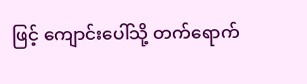ဖြင့် ကျောင်းပေါ်သို့ တက်ရောက်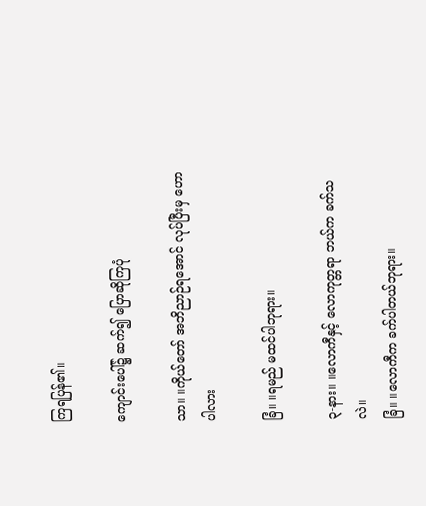ကြရပြန်၏။

ကျောင်းပေါ်၌ ဆက်၍ ပြောဆိုကြပုံ

သာ။ ။ကိုယ်တော် အဘိညာဉ်ရအောင် လုပ်ပြီးမှ ဟောပါလား

ခြံ။ ။ရမည် မထင်ပါဘုရား။

၃-နား။ ။လောကီနှင့် လောကုတ္တရာ ဘယ်က ခက်သလဲ။
ခြံ။ ။လောကီက ခက်ပါတယ်ဘုရား။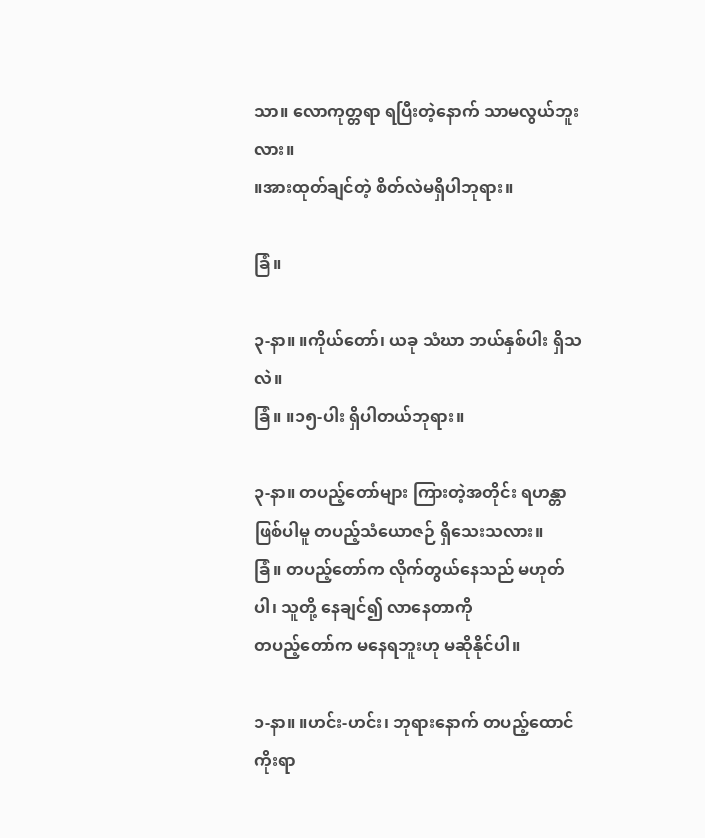သာ။ လောကုတ္တရာ ရပြီးတဲ့နောက် သာမလွယ်ဘူးလား။
။အားထုတ်ချင်တဲ့ စိတ်လဲမရှိပါဘုရား။

ခြံ။

၃-နာ။ ။ကိုယ်တော်၊ ယခု သံဃာ ဘယ်နှစ်ပါး ရှိသလဲ။
ခြံ။ ။၁၅-ပါး ရှိပါတယ်ဘုရား။

၃-နာ။ တပည့်တော်များ ကြားတဲ့အတိုင်း ရဟန္တာဖြစ်ပါမူ တပည့်သံယောဇဉ် ရှိသေးသလား။
ခြံ။ တပည့်တော်က လိုက်တွယ်နေသည် မဟုတ်ပါ၊ သူတို့ နေချင်၍ လာနေတာကို
တပည့်တော်က မနေရဘူးဟု မဆိုနိုင်ပါ။

၁-နာ။ ။ဟင်း-ဟင်း၊ ဘုရားနောက် တပည့်ထောင် ကိုးရာ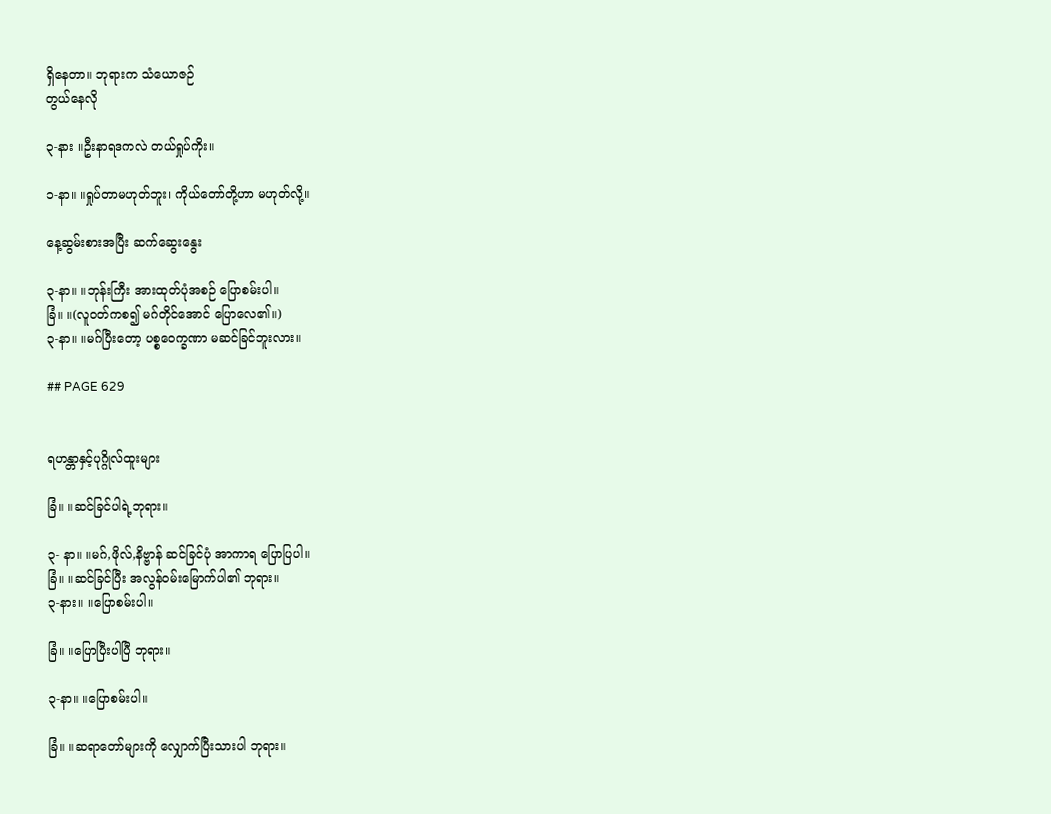ရှိနေတာ။ ဘုရားက သံယောဇဉ်
တွယ်နေလို

၃-နား ။ဦးနာရဒကလဲ တယ်ရှုပ်ကိုး။

၁-နာ။ ။ရှုပ်တာမဟုတ်ဘူး၊ ကိုယ်တော်တို့ဟာ မဟုတ်လို့။

နေ့ဆွမ်းစားအပြီး ဆက်ဆွေးနွေး

၃-နာ။ ။ဘုန်းကြီး အားထုတ်ပုံအစဉ် ပြောစမ်းပါ။
ခြံ။ ။(လူဝတ်ကစ၍ မဂ်တိုင်အောင် ပြောလေ၏။)
၃-နာ။ ။မဂ်ပြီးတော့ ပစ္စဝေက္ခဏာ မဆင်ခြင်ဘူးလား။

## PAGE 629


ရဟန္တာနှင့်ပုဂ္ဂိုလ်ထူးများ

ခြံ။ ။ဆင်ခြင်ပါရဲ့ဘုရား။

၃- နာ။ ။မဂ်,ဖိုလ်,နိဗ္ဗာန် ဆင်ခြင်ပုံ အာကာရ ပြောပြပါ။
ခြံ။ ။ဆင်ခြင်ပြီး အလွန်ဝမ်းမြောက်ပါ၏ ဘုရား။
၃-နား။ ။ပြောစမ်းပါ။

ခြံ။ ။ပြောပြီးပါပြီ ဘုရား။

၃-နာ။ ။ပြောစမ်းပါ။

ခြံ။ ။ဆရာတော်များကို လျှောက်ပြီးသားပါ ဘုရား။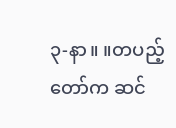၃-နာ။ ။တပည့်တော်က ဆင်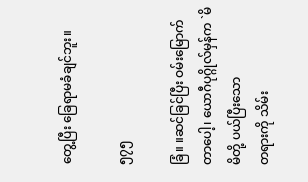တွေ့ပြီး ခြေရာမခံချင်ဘူး။

၅၇၅

ခြံ။ ။ဆင်ခြင်ပြီး ဝမ်းမြောက်တာပေါ့၊ ယောဂီပုဂ္ဂိုလ်မှန်က `မိမိတို့ ပယ်ပြီးသော
တရားကို သိမ်း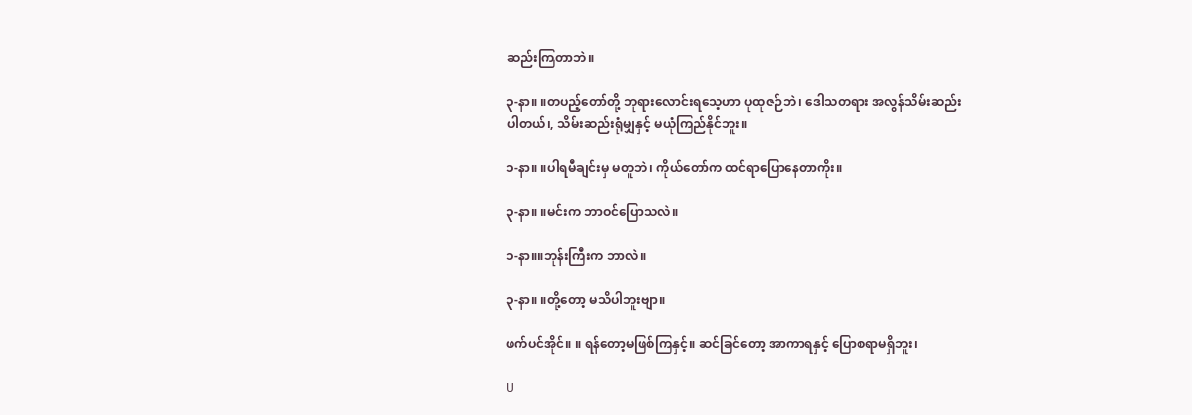ဆည်းကြတာဘဲ။

၃-နာ။ ။တပည့်တော်တို့ ဘုရားလောင်းရသေ့ဟာ ပုထုဇဉ်ဘဲ၊ ဒေါသတရား အလွန်သိမ်းဆည်း
ပါတယ်၊, သိမ်းဆည်းရုံမျှနှင့် မယုံကြည်နိုင်ဘူး။

၁-နာ။ ။ပါရမီချင်းမှ မတူဘဲ၊ ကိုယ်တော်က ထင်ရာပြောနေတာကိုး။

၃-နာ။ ။မင်းက ဘာဝင်ပြောသလဲ။

၁-နာ။။ဘုန်းကြီးက ဘာလဲ။

၃-နာ။ ။တို့တော့ မသိပါဘူးဗျာ။

ဖက်ပင်အိုင်။ ။ ရန်တော့မဖြစ်ကြနှင့်။ ဆင်ခြင်တော့ အာကာရနှင့် ပြောစရာမရှိဘူး၊

U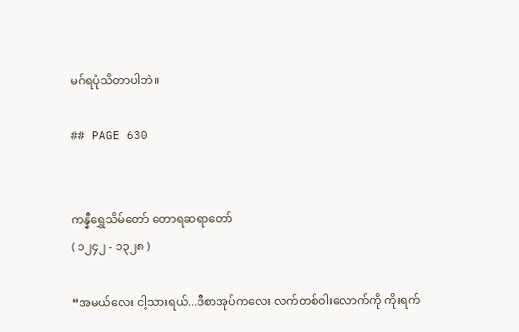မဂ်ရပုံသိတာပါဘဲ။

## PAGE 630


ကန္နီရွှေသိမ်တော် တောရဆရာတော်
( ၁၂၄၂ - ၁၃၂၈ )

“အမယ်လေး ငါ့သားရယ်...ဒီစာအုပ်ကလေး လက်တစ်ဝါးလောက်ကို ကိုးရက်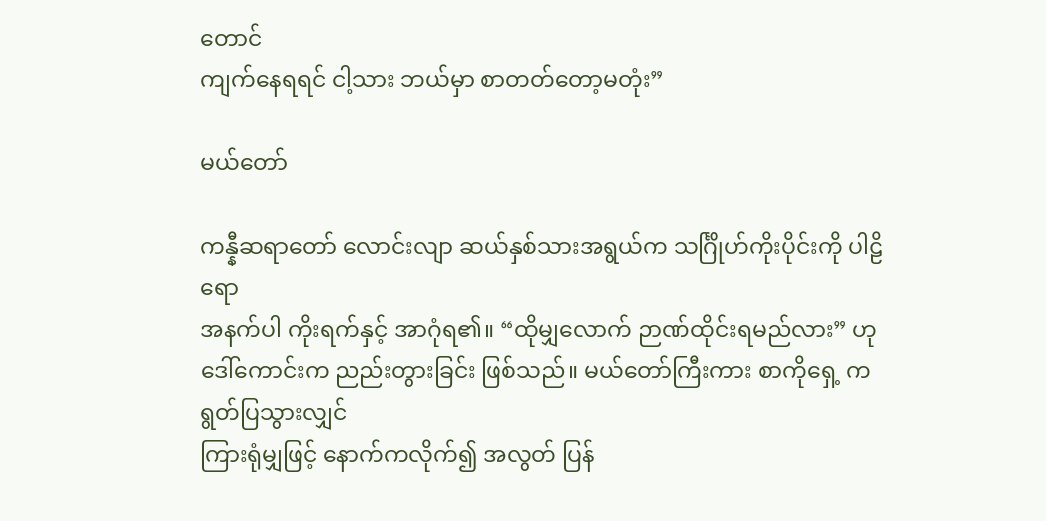တောင်
ကျက်နေရရင် ငါ့သား ဘယ်မှာ စာတတ်တော့မတုံး”

မယ်တော်

ကန္နီဆရာတော် လောင်းလျာ ဆယ်နှစ်သားအရွယ်က သင်္ဂြိုဟ်ကိုးပိုင်းကို ပါဠိရော
အနက်ပါ ကိုးရက်နှင့် အာဂုံရ၏။ “ထိုမျှလောက် ဉာဏ်ထိုင်းရမည်လား” ဟု
ဒေါ်ကောင်းက ညည်းတွားခြင်း ဖြစ်သည်။ မယ်တော်ကြီးကား စာကိုရှေ့ က ရွတ်ပြသွားလျှင်
ကြားရုံမျှဖြင့် နောက်ကလိုက်၍ အလွတ် ပြန်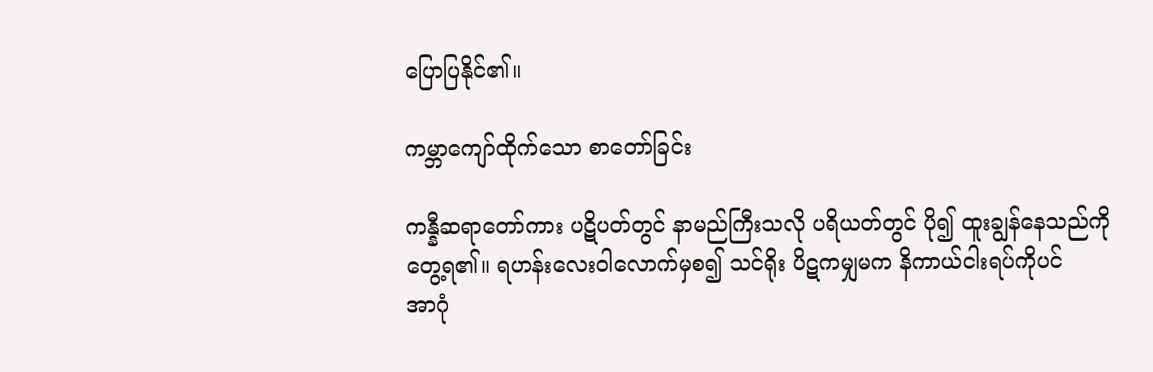ပြောပြနိုင်၏။

ကမ္ဘာကျော်ထိုက်သော စာတော်ခြင်း

ကန္နီဆရာတော်ကား ပဋိပတ်တွင် နာမည်ကြီးသလို ပရိယတ်တွင် ပို၍ ထူးချွန်နေသည်ကို
တွေ့ရ၏။ ရဟန်းလေးဝါလောက်မှစ၍ သင်ရိုး ပိဋကမျှမက နိကာယ်ငါးရပ်ကိုပင်
အာဂုံ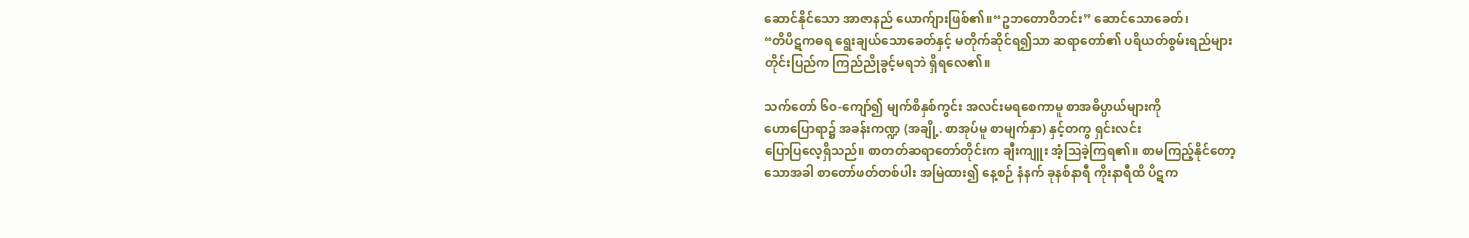ဆောင်နိုင်သော အာဇာနည် ယောက်ျားဖြစ်၏။“ဥဘတောဝိဘင်း” ဆောင်သောခေတ်၊
“တိပိဋကဓရ ရွေးချယ်သောခေတ်နှင့် မတိုက်ဆိုင်ရ၍သာ ဆရာတော်၏ ပရိယတ်စွမ်းရည်များ
တိုင်းပြည်က ကြည်ညိုခွင့်မရဘဲ ရှိရလေ၏။

သက်တော် ၆၀-ကျော်၍ မျက်စိနှစ်ကွင်း အလင်းမရစေကာမူ စာအဓိပ္ပာယ်များကို
ဟောပြောရာ၌ အခန်းကဏ္ဍ (အချို့. စာအုပ်မူ စာမျက်နှာ) နှင့်တကွ ရှင်းလင်း
ပြောပြလေ့ရှိသည်။ စာတတ်ဆရာတော်တိုင်းက ချီးကျူး အံ့သြခဲ့ကြရ၏။ စာမကြည့်နိုင်တော့
သောအခါ စာတော်ဖတ်တစ်ပါး အမြဲထား၍ နေ့စဉ် နံနက် ခုနစ်နာရီ ကိုးနာရီထိ ပိဋက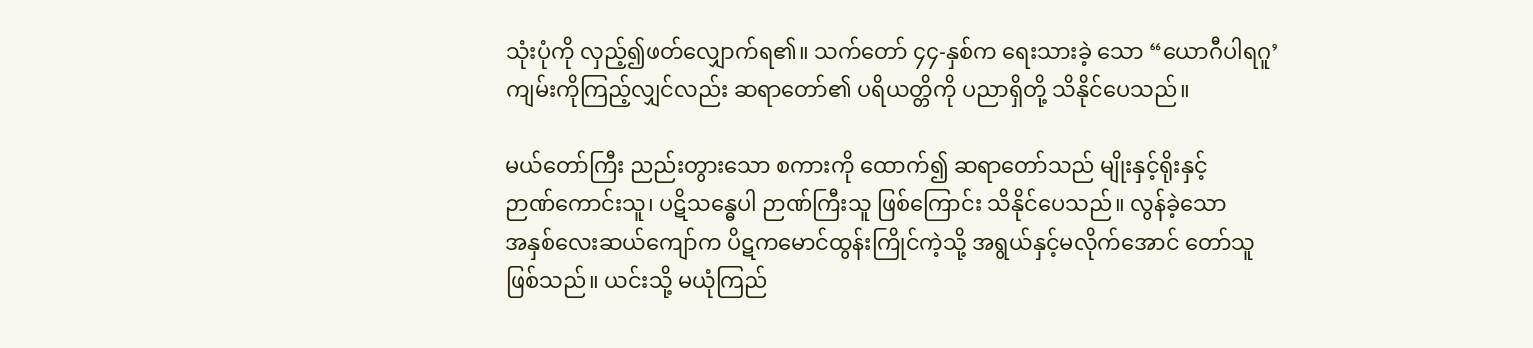သုံးပုံကို လှည့်၍ဖတ်လျှောက်ရ၏။ သက်တော် ၄၄-နှစ်က ရေးသားခဲ့ သော “ယောဂီပါရဂူ’
ကျမ်းကိုကြည့်လျှင်လည်း ဆရာတော်၏ ပရိယတ္တိကို ပညာရှိတို့ သိနိုင်ပေသည်။

မယ်တော်ကြီး ညည်းတွားသော စကားကို ထောက်၍ ဆရာတော်သည် မျိုးနှင့်ရိုးနှင့်
ဉာဏ်ကောင်းသူ၊ ပဋိသန္ဓေပါ ဉာဏ်ကြီးသူ ဖြစ်ကြောင်း သိနိုင်ပေသည်။ လွန်ခဲ့သော
အနှစ်လေးဆယ်ကျော်က ပိဋကမောင်ထွန်းကြိုင်ကဲ့သို့ အရွယ်နှင့်မလိုက်အောင် တော်သူ
ဖြစ်သည်။ ယင်းသို့ မယုံကြည်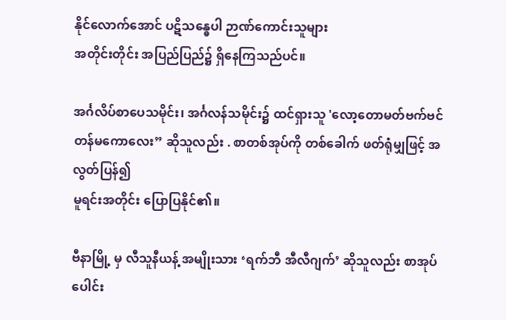နိုင်လောက်အောင် ပဋိသန္ဓေပါ ဉာဏ်ကောင်းသူများ
အတိုင်းတိုင်း အပြည်ပြည်၌ ရှိနေကြသည်ပင်။

အင်္ဂလိပ်စာပေသမိုင်း၊ အင်္ဂလန်သမိုင်း၌ ထင်ရှားသူ 'လော့တောမတ်ဗက်ဗင်
တန်မကောလေး” ဆိုသူလည်း . စာတစ်အုပ်ကို တစ်ခေါက် ဖတ်ရုံမျှဖြင့် အလွတ်ပြန်၍
မူရင်းအတိုင်း ပြောပြနိုင်၏။

ဗီနာမြို့ မှ လီသူနီယန့် အမျိုးသား ‘ရက်ဘီ အီလီဂျက်’ ဆိုသူလည်း စာအုပ်ပေါင်း